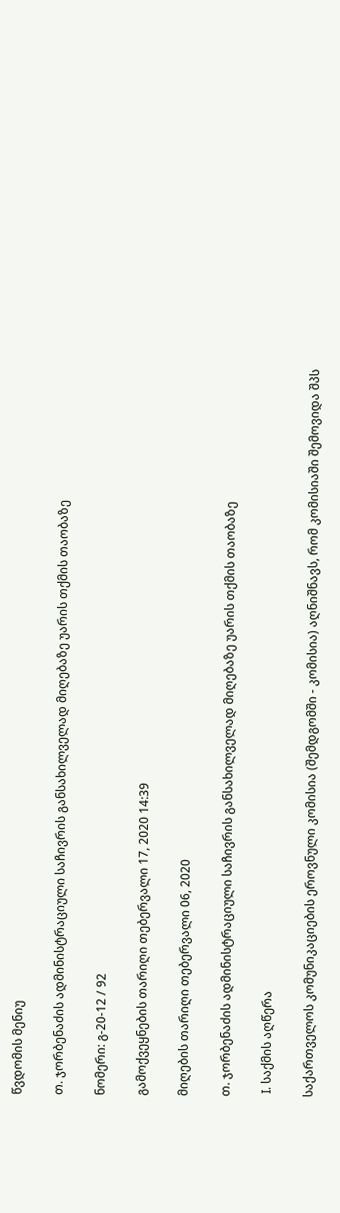წვდომის მენიუ

თ. ჯორბენაძის ადმინისტრაციული საჩივრის განსახილველად მიღებაზე უარის თქმის თაობაზე

ნომერი: გ-20-12 / 92

გამოქვეყნების თარიღი თებერვალი 17, 2020 14:39

მიღების თარიღი თებერვალი 06, 2020

თ. ჯორბენაძის ადმინისტრაციული საჩივრის განსახილველად მიღებაზე უარის თქმის თაობაზე

 I. საქმის აღწერა

საქართველოს კომუნიკაციების ეროვნული კომისია (შემდგომში - კომისია) აღნიშნავს, რომ კომისიაში შემოვიდა შპს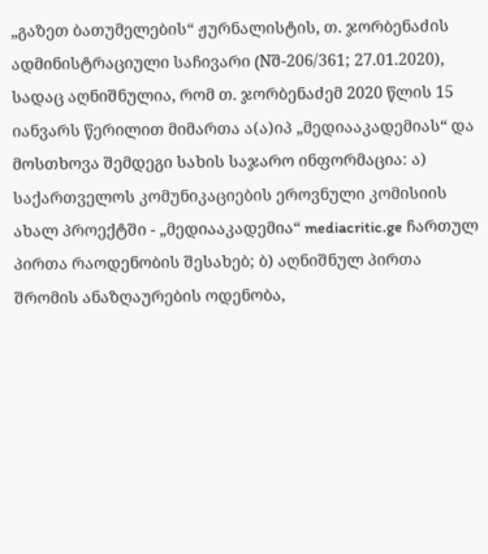„გაზეთ ბათუმელების“ ჟურნალისტის, თ. ჯორბენაძის ადმინისტრაციული საჩივარი (Nშ-206/361; 27.01.2020), სადაც აღნიშნულია, რომ თ. ჯორბენაძემ 2020 წლის 15 იანვარს წერილით მიმართა ა(ა)იპ „მედიააკადემიას“ და მოსთხოვა შემდეგი სახის საჯარო ინფორმაცია: ა) საქართველოს კომუნიკაციების ეროვნული კომისიის ახალ პროექტში - „მედიააკადემია“ mediacritic.ge ჩართულ პირთა რაოდენობის შესახებ; ბ) აღნიშნულ პირთა შრომის ანაზღაურების ოდენობა,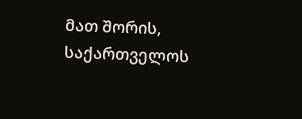მათ შორის, საქართველოს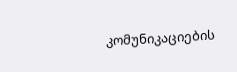კომუნიკაციების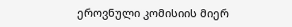ეროვნული კომისიის მიერ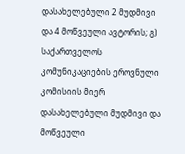დასახელებული 2 მუდმივი და 4 მოწვეული ავტორის; გ) საქართველოს კომუნიკაციების ეროვნული კომისიის მიერ დასახელებული მუდმივი და მოწვეული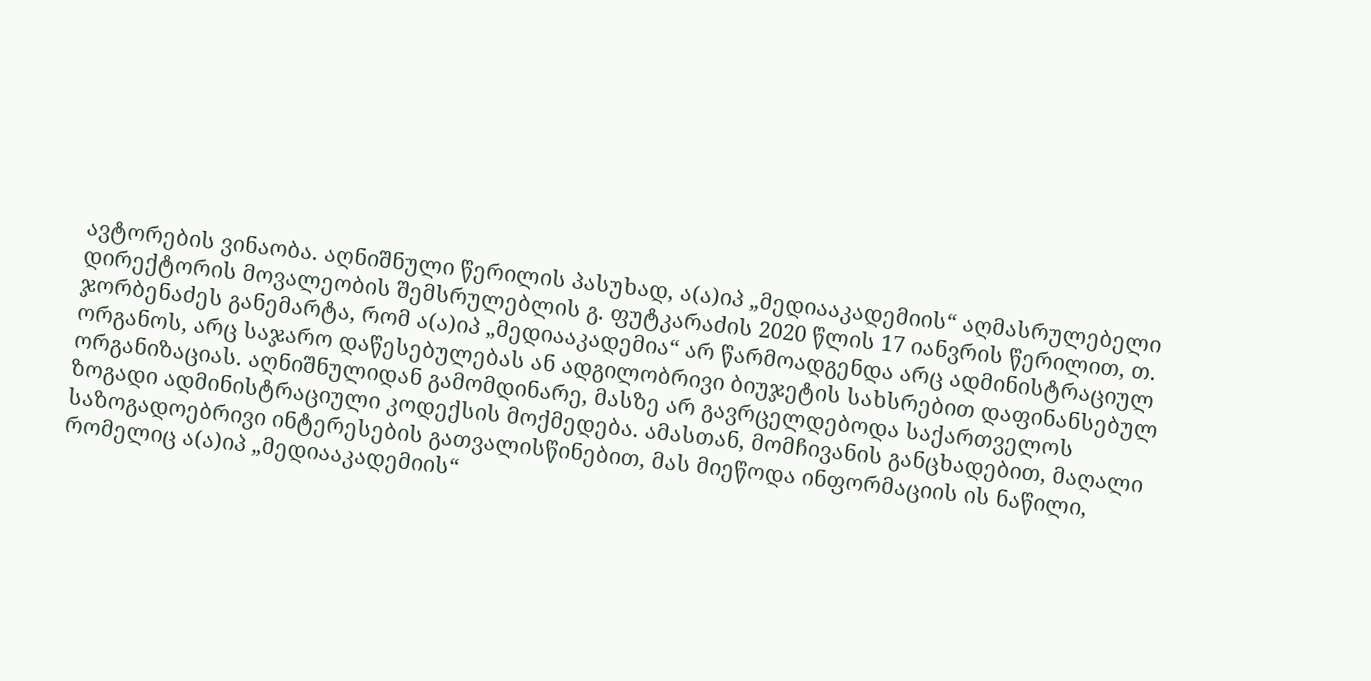ავტორების ვინაობა. აღნიშნული წერილის პასუხად, ა(ა)იპ „მედიააკადემიის“ აღმასრულებელი დირექტორის მოვალეობის შემსრულებლის გ. ფუტკარაძის 2020 წლის 17 იანვრის წერილით, თ. ჯორბენაძეს განემარტა, რომ ა(ა)იპ „მედიააკადემია“ არ წარმოადგენდა არც ადმინისტრაციულ ორგანოს, არც საჯარო დაწესებულებას ან ადგილობრივი ბიუჯეტის სახსრებით დაფინანსებულ ორგანიზაციას. აღნიშნულიდან გამომდინარე, მასზე არ გავრცელდებოდა საქართველოს ზოგადი ადმინისტრაციული კოდექსის მოქმედება. ამასთან, მომჩივანის განცხადებით, მაღალი საზოგადოებრივი ინტერესების გათვალისწინებით, მას მიეწოდა ინფორმაციის ის ნაწილი, რომელიც ა(ა)იპ „მედიააკადემიის“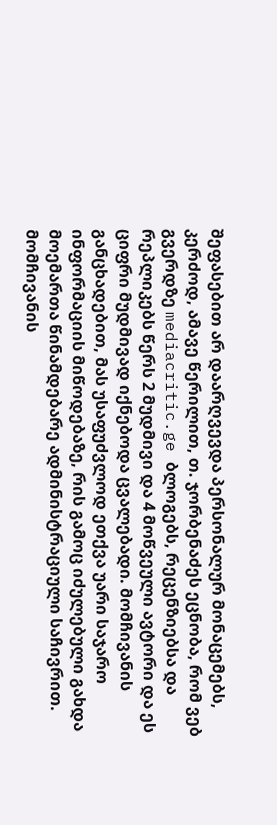შეფასებით არ დაარღვევდა პერსონალურ მონაცემებს, კერძოდ, ამავე წერილით, თ. ჯორბენაძეს ეცნობა, რომ ვებ გვერდზე mediacritic.ge ბლოგებს, რეცენზიებსა და რეპლიკებს წერს 2 მუდმივი და 4 მოწვეული ავტორი და ეს ციფრი მუდმივად იქნებოდა ცვალებადი. მომჩივანის განცხადებით, მას უსაფუძვლოდ ეთქვა უარი საჯარო ინფორმაციის მიწოდებაზე, რის გამოც იძულებული გახდა მოემართა წინამდებარე ადმინისტრაციული საჩივრით. მომჩივანის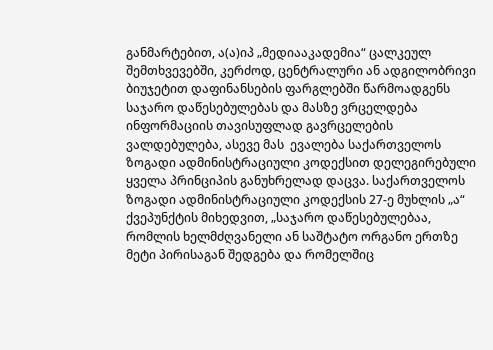განმარტებით, ა(ა)იპ „მედიააკადემია“ ცალკეულ შემთხვევებში, კერძოდ, ცენტრალური ან ადგილობრივი ბიუჯეტით დაფინანსების ფარგლებში წარმოადგენს საჯარო დაწესებულებას და მასზე ვრცელდება ინფორმაციის თავისუფლად გავრცელების ვალდებულება, ასევე მას  ევალება საქართველოს ზოგადი ადმინისტრაციული კოდექსით დელეგირებული ყველა პრინციპის განუხრელად დაცვა. საქართველოს ზოგადი ადმინისტრაციული კოდექსის 27-ე მუხლის „ა“ ქვეპუნქტის მიხედვით, „საჯარო დაწესებულებაა, რომლის ხელმძღვანელი ან საშტატო ორგანო ერთზე მეტი პირისაგან შედგება და რომელშიც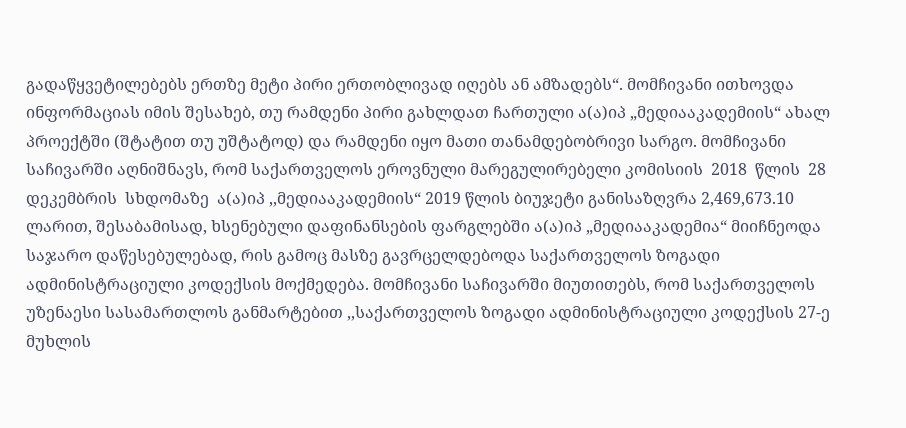გადაწყვეტილებებს ერთზე მეტი პირი ერთობლივად იღებს ან ამზადებს“. მომჩივანი ითხოვდა ინფორმაციას იმის შესახებ, თუ რამდენი პირი გახლდათ ჩართული ა(ა)იპ „მედიააკადემიის“ ახალ პროექტში (შტატით თუ უშტატოდ) და რამდენი იყო მათი თანამდებობრივი სარგო. მომჩივანი საჩივარში აღნიშნავს, რომ საქართველოს ეროვნული მარეგულირებელი კომისიის  2018  წლის  28  დეკემბრის  სხდომაზე  ა(ა)იპ ,,მედიააკადემიის“ 2019 წლის ბიუჯეტი განისაზღვრა 2,469,673.10 ლარით, შესაბამისად, ხსენებული დაფინანსების ფარგლებში ა(ა)იპ „მედიააკადემია“ მიიჩნეოდა საჯარო დაწესებულებად, რის გამოც მასზე გავრცელდებოდა საქართველოს ზოგადი ადმინისტრაციული კოდექსის მოქმედება. მომჩივანი საჩივარში მიუთითებს, რომ საქართველოს უზენაესი სასამართლოს განმარტებით ,,საქართველოს ზოგადი ადმინისტრაციული კოდექსის 27-ე მუხლის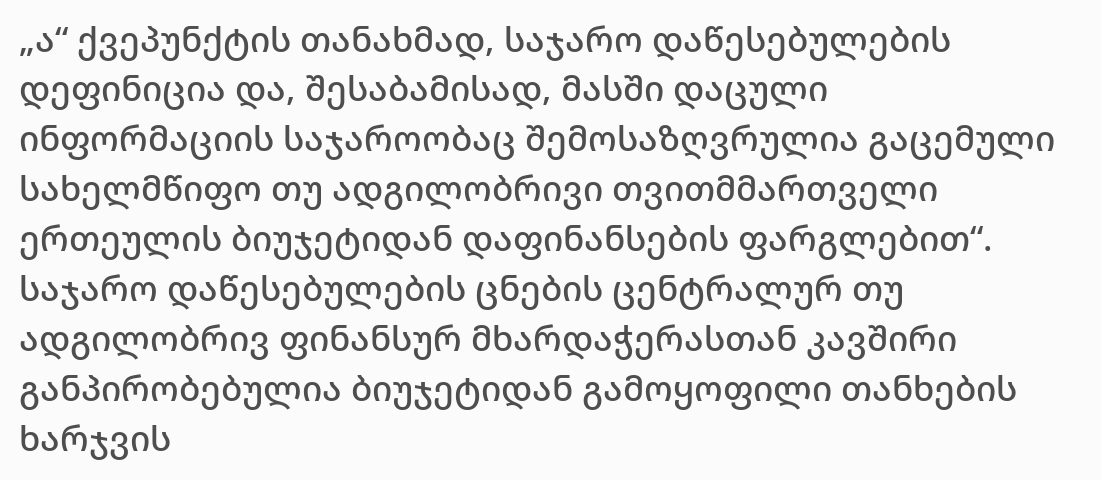„ა“ ქვეპუნქტის თანახმად, საჯარო დაწესებულების დეფინიცია და, შესაბამისად, მასში დაცული ინფორმაციის საჯაროობაც შემოსაზღვრულია გაცემული სახელმწიფო თუ ადგილობრივი თვითმმართველი ერთეულის ბიუჯეტიდან დაფინანსების ფარგლებით“. საჯარო დაწესებულების ცნების ცენტრალურ თუ ადგილობრივ ფინანსურ მხარდაჭერასთან კავშირი განპირობებულია ბიუჯეტიდან გამოყოფილი თანხების ხარჯვის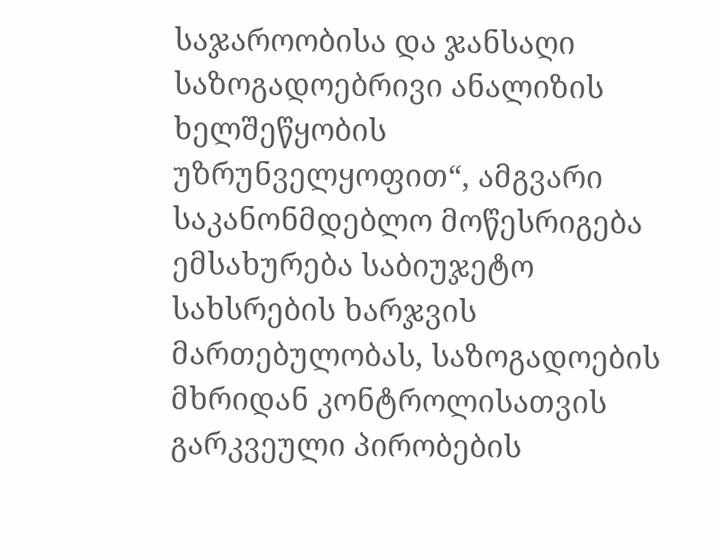საჯაროობისა და ჯანსაღი საზოგადოებრივი ანალიზის ხელშეწყობის უზრუნველყოფით“, ამგვარი საკანონმდებლო მოწესრიგება ემსახურება საბიუჯეტო სახსრების ხარჯვის მართებულობას, საზოგადოების მხრიდან კონტროლისათვის გარკვეული პირობების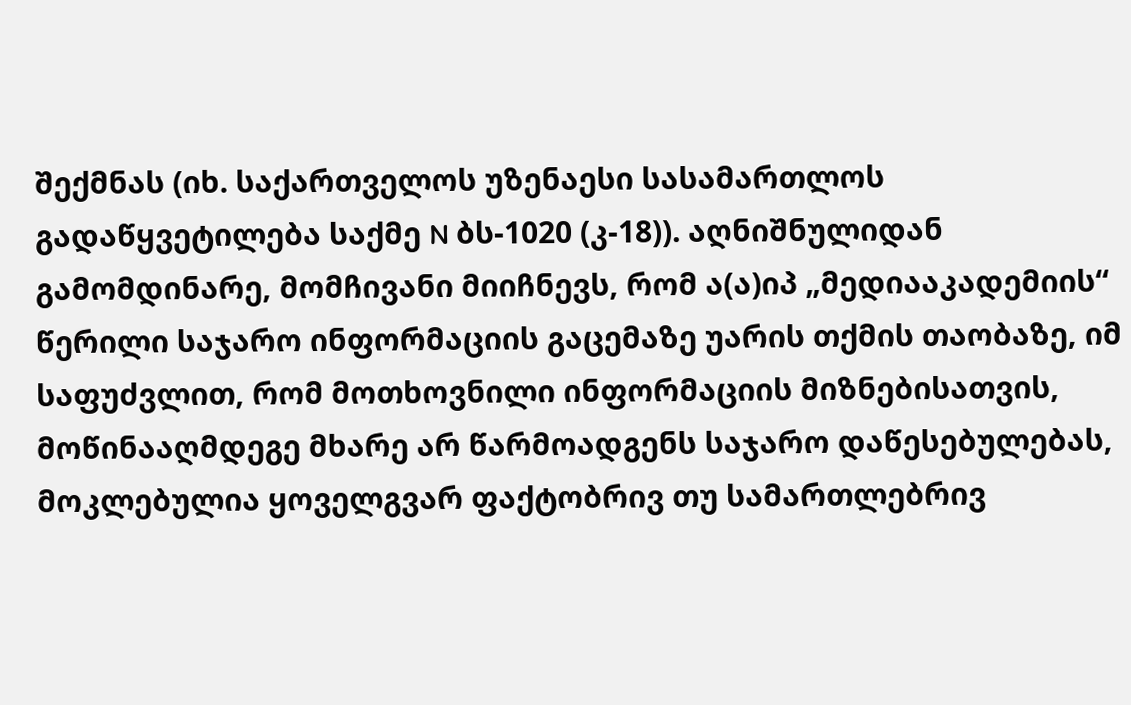შექმნას (იხ. საქართველოს უზენაესი სასამართლოს გადაწყვეტილება საქმე N ბს-1020 (კ-18)). აღნიშნულიდან გამომდინარე, მომჩივანი მიიჩნევს, რომ ა(ა)იპ „მედიააკადემიის“ წერილი საჯარო ინფორმაციის გაცემაზე უარის თქმის თაობაზე, იმ საფუძვლით, რომ მოთხოვნილი ინფორმაციის მიზნებისათვის, მოწინააღმდეგე მხარე არ წარმოადგენს საჯარო დაწესებულებას, მოკლებულია ყოველგვარ ფაქტობრივ თუ სამართლებრივ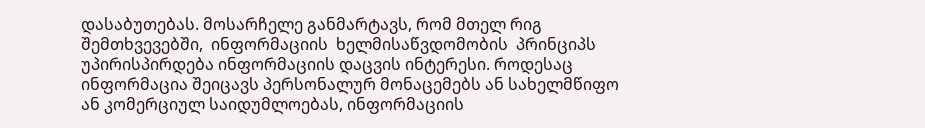დასაბუთებას. მოსარჩელე განმარტავს, რომ მთელ რიგ შემთხვევებში,  ინფორმაციის  ხელმისაწვდომობის  პრინციპს  უპირისპირდება ინფორმაციის დაცვის ინტერესი. როდესაც ინფორმაცია შეიცავს პერსონალურ მონაცემებს ან სახელმწიფო ან კომერციულ საიდუმლოებას, ინფორმაციის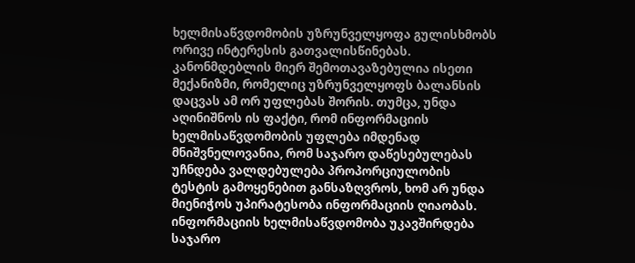ხელმისაწვდომობის უზრუნველყოფა გულისხმობს ორივე ინტერესის გათვალისწინებას. კანონმდებლის მიერ შემოთავაზებულია ისეთი მექანიზმი, რომელიც უზრუნველყოფს ბალანსის დაცვას ამ ორ უფლებას შორის. თუმცა, უნდა აღინიშნოს ის ფაქტი, რომ ინფორმაციის ხელმისაწვდომობის უფლება იმდენად მნიშვნელოვანია, რომ საჯარო დაწესებულებას უჩნდება ვალდებულება პროპორციულობის ტესტის გამოყენებით განსაზღვროს, ხომ არ უნდა მიენიჭოს უპირატესობა ინფორმაციის ღიაობას. ინფორმაციის ხელმისაწვდომობა უკავშირდება საჯარო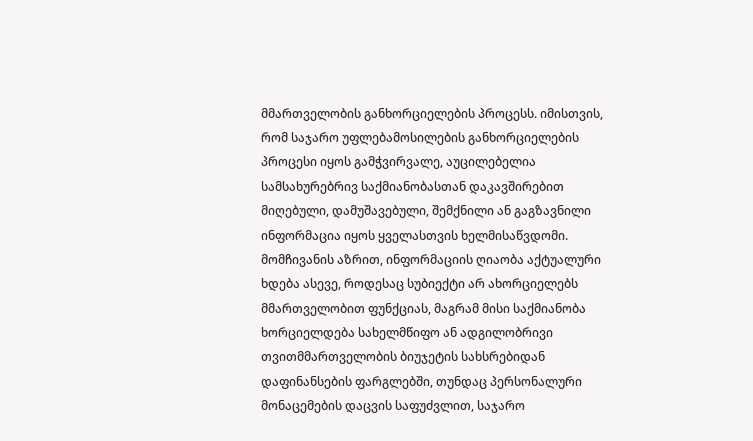მმართველობის განხორციელების პროცესს. იმისთვის, რომ საჯარო უფლებამოსილების განხორციელების პროცესი იყოს გამჭვირვალე, აუცილებელია სამსახურებრივ საქმიანობასთან დაკავშირებით მიღებული, დამუშავებული, შემქნილი ან გაგზავნილი ინფორმაცია იყოს ყველასთვის ხელმისაწვდომი. მომჩივანის აზრით, ინფორმაციის ღიაობა აქტუალური ხდება ასევე, როდესაც სუბიექტი არ ახორციელებს მმართველობით ფუნქციას, მაგრამ მისი საქმიანობა ხორციელდება სახელმწიფო ან ადგილობრივი თვითმმართველობის ბიუჯეტის სახსრებიდან დაფინანსების ფარგლებში, თუნდაც პერსონალური მონაცემების დაცვის საფუძვლით, საჯარო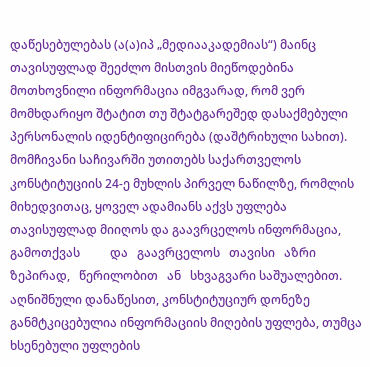დაწესებულებას (ა(ა)იპ „მედიააკადემიას“) მაინც თავისუფლად შეეძლო მისთვის მიეწოდებინა მოთხოვნილი ინფორმაცია იმგვარად, რომ ვერ მომხდარიყო შტატით თუ შტატგარეშედ დასაქმებული პერსონალის იდენტიფიცირება (დაშტრიხული სახით). მომჩივანი საჩივარში უთითებს საქართველოს კონსტიტუციის 24-ე მუხლის პირველ ნაწილზე, რომლის მიხედვითაც, ყოველ ადამიანს აქვს უფლება თავისუფლად მიიღოს და გაავრცელოს ინფორმაცია, გამოთქვას          და   გაავრცელოს   თავისი   აზრი   ზეპირად,   წერილობით   ან   სხვაგვარი საშუალებით. აღნიშნული დანაწესით, კონსტიტუციურ დონეზე განმტკიცებულია ინფორმაციის მიღების უფლება, თუმცა ხსენებული უფლების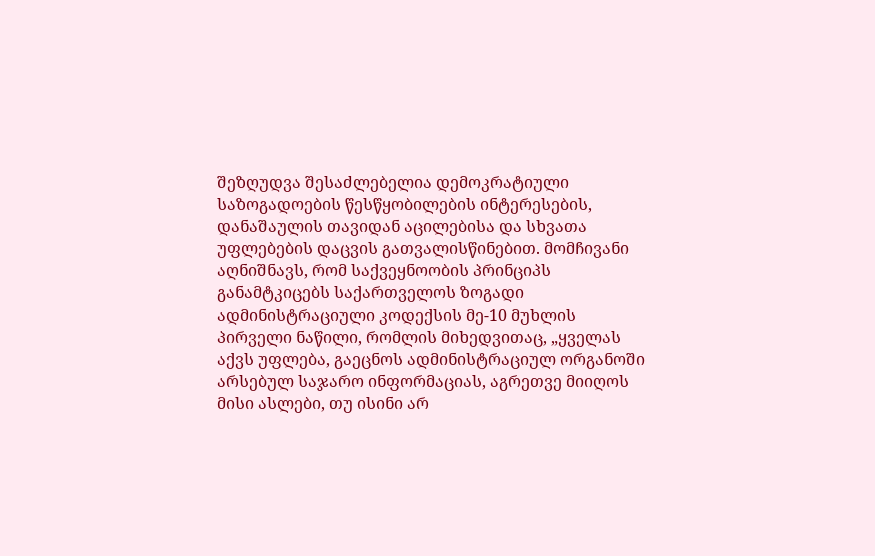შეზღუდვა შესაძლებელია დემოკრატიული საზოგადოების წესწყობილების ინტერესების, დანაშაულის თავიდან აცილებისა და სხვათა უფლებების დაცვის გათვალისწინებით. მომჩივანი აღნიშნავს, რომ საქვეყნოობის პრინციპს განამტკიცებს საქართველოს ზოგადი ადმინისტრაციული კოდექსის მე-10 მუხლის პირველი ნაწილი, რომლის მიხედვითაც, „ყველას აქვს უფლება, გაეცნოს ადმინისტრაციულ ორგანოში არსებულ საჯარო ინფორმაციას, აგრეთვე მიიღოს მისი ასლები, თუ ისინი არ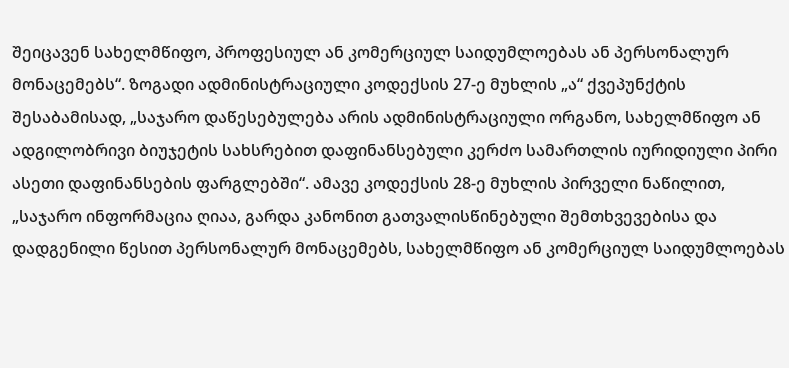შეიცავენ სახელმწიფო, პროფესიულ ან კომერციულ საიდუმლოებას ან პერსონალურ მონაცემებს“. ზოგადი ადმინისტრაციული კოდექსის 27-ე მუხლის „ა“ ქვეპუნქტის შესაბამისად, „საჯარო დაწესებულება არის ადმინისტრაციული ორგანო, სახელმწიფო ან ადგილობრივი ბიუჯეტის სახსრებით დაფინანსებული კერძო სამართლის იურიდიული პირი ასეთი დაფინანსების ფარგლებში“. ამავე კოდექსის 28-ე მუხლის პირველი ნაწილით, „საჯარო ინფორმაცია ღიაა, გარდა კანონით გათვალისწინებული შემთხვევებისა და დადგენილი წესით პერსონალურ მონაცემებს, სახელმწიფო ან კომერციულ საიდუმლოებას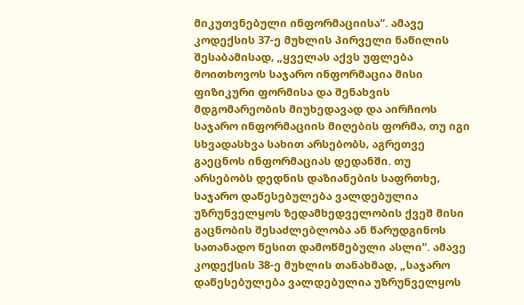მიკუთვნებული ინფორმაციისა“. ამავე კოდექსის 37-ე მუხლის პირველი ნაწილის შესაბამისად, „ყველას აქვს უფლება მოითხოვოს საჯარო ინფორმაცია მისი ფიზიკური ფორმისა და შენახვის მდგომარეობის მიუხედავად და აირჩიოს საჯარო ინფორმაციის მიღების ფორმა, თუ იგი სხვადასხვა სახით არსებობს, აგრეთვე გაეცნოს ინფორმაციას დედანში. თუ არსებობს დედნის დაზიანების საფრთხე, საჯარო დაწესებულება ვალდებულია უზრუნველყოს ზედამხედველობის ქვეშ მისი გაცნობის შესაძლებლობა ან წარუდგინოს სათანადო წესით დამოწმებული ასლი“. ამავე კოდექსის 38-ე მუხლის თანახმად, „საჯარო დაწესებულება ვალდებულია უზრუნველყოს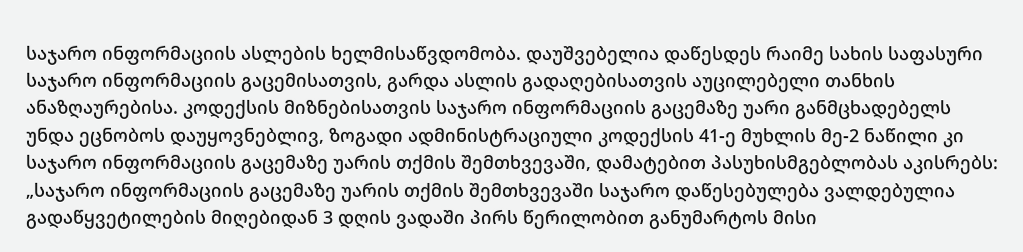საჯარო ინფორმაციის ასლების ხელმისაწვდომობა. დაუშვებელია დაწესდეს რაიმე სახის საფასური საჯარო ინფორმაციის გაცემისათვის, გარდა ასლის გადაღებისათვის აუცილებელი თანხის ანაზღაურებისა. კოდექსის მიზნებისათვის საჯარო ინფორმაციის გაცემაზე უარი განმცხადებელს უნდა ეცნობოს დაუყოვნებლივ, ზოგადი ადმინისტრაციული კოდექსის 41-ე მუხლის მე-2 ნაწილი კი საჯარო ინფორმაციის გაცემაზე უარის თქმის შემთხვევაში, დამატებით პასუხისმგებლობას აკისრებს: „საჯარო ინფორმაციის გაცემაზე უარის თქმის შემთხვევაში საჯარო დაწესებულება ვალდებულია გადაწყვეტილების მიღებიდან 3 დღის ვადაში პირს წერილობით განუმარტოს მისი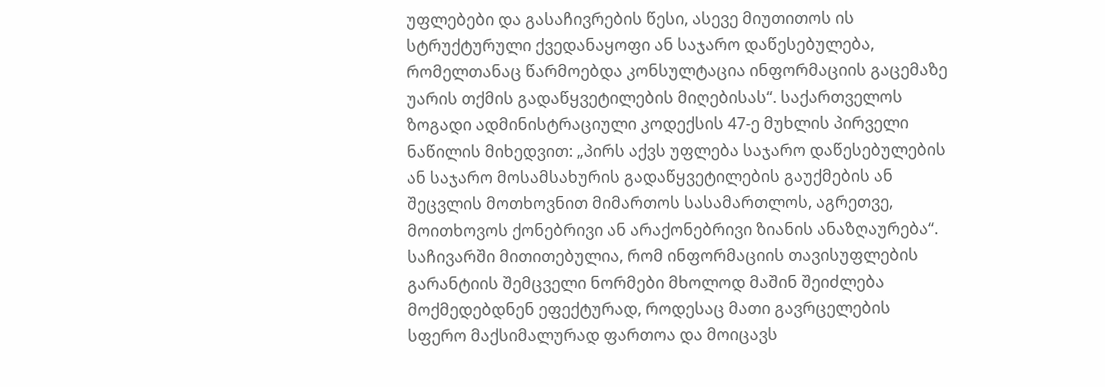უფლებები და გასაჩივრების წესი, ასევე მიუთითოს ის სტრუქტურული ქვედანაყოფი ან საჯარო დაწესებულება, რომელთანაც წარმოებდა კონსულტაცია ინფორმაციის გაცემაზე უარის თქმის გადაწყვეტილების მიღებისას“. საქართველოს ზოგადი ადმინისტრაციული კოდექსის 47-ე მუხლის პირველი ნაწილის მიხედვით: „პირს აქვს უფლება საჯარო დაწესებულების ან საჯარო მოსამსახურის გადაწყვეტილების გაუქმების ან შეცვლის მოთხოვნით მიმართოს სასამართლოს, აგრეთვე, მოითხოვოს ქონებრივი ან არაქონებრივი ზიანის ანაზღაურება“. საჩივარში მითითებულია, რომ ინფორმაციის თავისუფლების გარანტიის შემცველი ნორმები მხოლოდ მაშინ შეიძლება მოქმედებდნენ ეფექტურად, როდესაც მათი გავრცელების სფერო მაქსიმალურად ფართოა და მოიცავს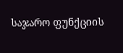საჯარო ფუნქციის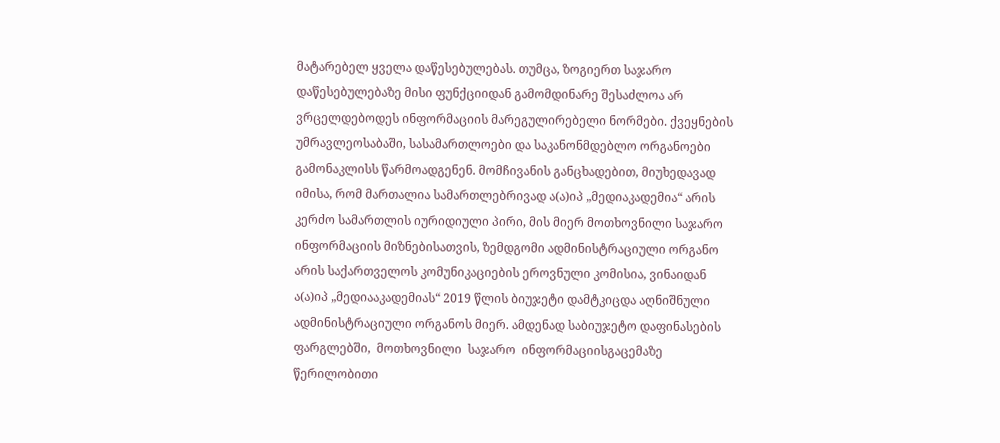მატარებელ ყველა დაწესებულებას. თუმცა, ზოგიერთ საჯარო დაწესებულებაზე მისი ფუნქციიდან გამომდინარე შესაძლოა არ ვრცელდებოდეს ინფორმაციის მარეგულირებელი ნორმები. ქვეყნების უმრავლეოსაბაში, სასამართლოები და საკანონმდებლო ორგანოები გამონაკლისს წარმოადგენენ. მომჩივანის განცხადებით, მიუხედავად იმისა, რომ მართალია სამართლებრივად ა(ა)იპ „მედიაკადემია“ არის კერძო სამართლის იურიდიული პირი, მის მიერ მოთხოვნილი საჯარო ინფორმაციის მიზნებისათვის, ზემდგომი ადმინისტრაციული ორგანო არის საქართველოს კომუნიკაციების ეროვნული კომისია, ვინაიდან ა(ა)იპ „მედიააკადემიას“ 2019 წლის ბიუჯეტი დამტკიცდა აღნიშნული ადმინისტრაციული ორგანოს მიერ. ამდენად საბიუჯეტო დაფინასების  ფარგლებში,  მოთხოვნილი  საჯარო  ინფორმაციისგაცემაზე წერილობითი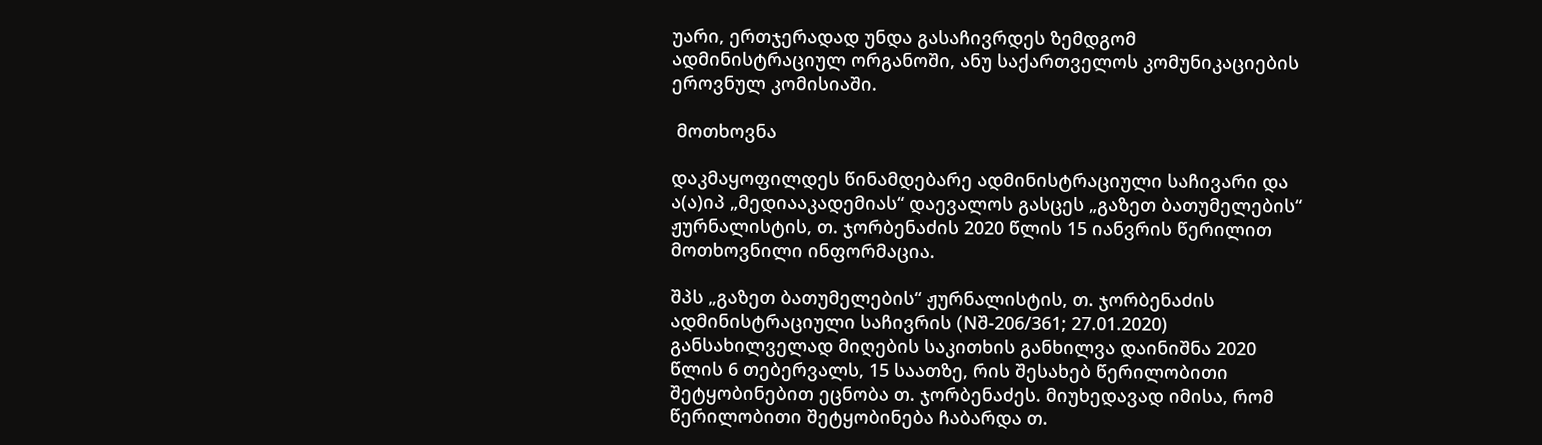უარი, ერთჯერადად უნდა გასაჩივრდეს ზემდგომ ადმინისტრაციულ ორგანოში, ანუ საქართველოს კომუნიკაციების ეროვნულ კომისიაში.

 მოთხოვნა

დაკმაყოფილდეს წინამდებარე ადმინისტრაციული საჩივარი და ა(ა)იპ „მედიააკადემიას“ დაევალოს გასცეს „გაზეთ ბათუმელების“ ჟურნალისტის, თ. ჯორბენაძის 2020 წლის 15 იანვრის წერილით მოთხოვნილი ინფორმაცია.

შპს „გაზეთ ბათუმელების“ ჟურნალისტის, თ. ჯორბენაძის ადმინისტრაციული საჩივრის (Nშ-206/361; 27.01.2020) განსახილველად მიღების საკითხის განხილვა დაინიშნა 2020 წლის 6 თებერვალს, 15 საათზე, რის შესახებ წერილობითი შეტყობინებით ეცნობა თ. ჯორბენაძეს. მიუხედავად იმისა, რომ წერილობითი შეტყობინება ჩაბარდა თ.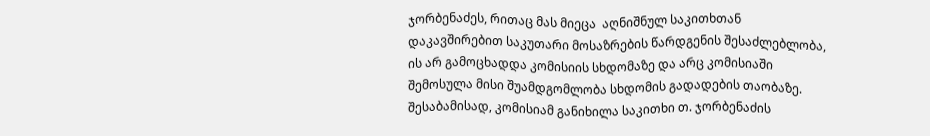ჯორბენაძეს, რითაც მას მიეცა  აღნიშნულ საკითხთან  დაკავშირებით საკუთარი მოსაზრების წარდგენის შესაძლებლობა, ის არ გამოცხადდა კომისიის სხდომაზე და არც კომისიაში შემოსულა მისი შუამდგომლობა სხდომის გადადების თაობაზე. შესაბამისად, კომისიამ განიხილა საკითხი თ. ჯორბენაძის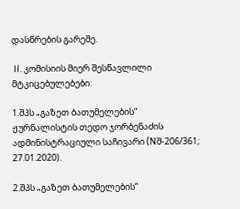დასწრების გარეშე.

 II. კომისიის მიერ შესწავლილი მტკიცებულებები:

1.შპს „გაზეთ ბათუმელების“ ჟურნალისტის თედო ჯორბენაძის ადმინისტრაციული საჩივარი (Nშ-206/361; 27.01.2020).

2.შპს „გაზეთ ბათუმელების“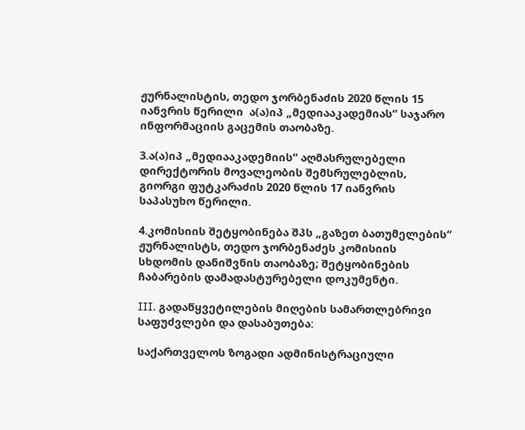ჟურნალისტის, თედო ჯორბენაძის 2020 წლის 15 იანვრის წერილი  ა(ა)იპ „მედიააკადემიას“ საჯარო ინფორმაციის გაცემის თაობაზე.

3.ა(ა)იპ „მედიააკადემიის“ აღმასრულებელი დირექტორის მოვალეობის შემსრულებლის, გიორგი ფუტკარაძის 2020 წლის 17 იანვრის საპასუხო წერილი.

4.კომისიის შეტყობინება შპს „გაზეთ ბათუმელების“ ჟურნალისტს, თედო ჯორბენაძეს კომისიის სხდომის დანიშვნის თაობაზე; შეტყობინების ჩაბარების დამადასტურებელი დოკუმენტი.

III. გადაწყვეტილების მიღების სამართლებრივი საფუძვლები და დასაბუთება:

საქართველოს ზოგადი ადმინისტრაციული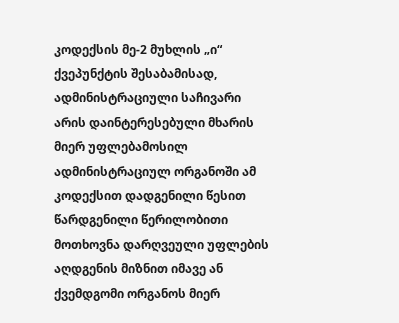კოდექსის მე-2 მუხლის „ი“ ქვეპუნქტის შესაბამისად, ადმინისტრაციული საჩივარი არის დაინტერესებული მხარის მიერ უფლებამოსილ ადმინისტრაციულ ორგანოში ამ კოდექსით დადგენილი წესით წარდგენილი წერილობითი მოთხოვნა დარღვეული უფლების აღდგენის მიზნით იმავე ან ქვემდგომი ორგანოს მიერ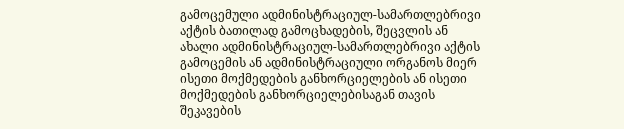გამოცემული ადმინისტრაციულ-სამართლებრივი აქტის ბათილად გამოცხადების, შეცვლის ან ახალი ადმინისტრაციულ-სამართლებრივი აქტის გამოცემის ან ადმინისტრაციული ორგანოს მიერ ისეთი მოქმედების განხორციელების ან ისეთი მოქმედების განხორციელებისაგან თავის შეკავების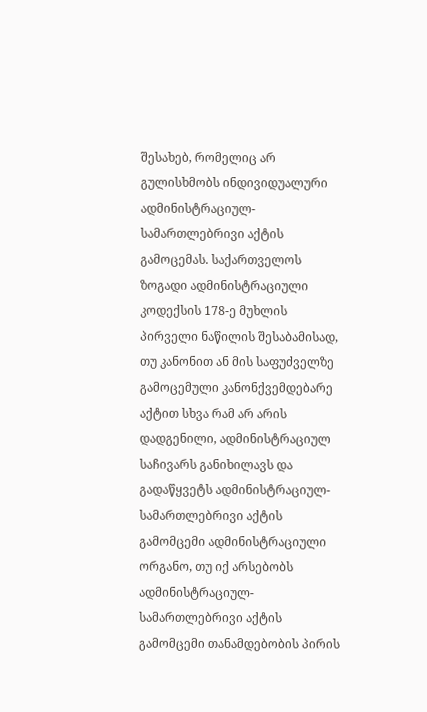შესახებ, რომელიც არ გულისხმობს ინდივიდუალური ადმინისტრაციულ-სამართლებრივი აქტის გამოცემას. საქართველოს ზოგადი ადმინისტრაციული კოდექსის 178-ე მუხლის პირველი ნაწილის შესაბამისად, თუ კანონით ან მის საფუძველზე გამოცემული კანონქვემდებარე აქტით სხვა რამ არ არის დადგენილი, ადმინისტრაციულ საჩივარს განიხილავს და გადაწყვეტს ადმინისტრაციულ-სამართლებრივი აქტის გამომცემი ადმინისტრაციული ორგანო, თუ იქ არსებობს ადმინისტრაციულ-სამართლებრივი აქტის გამომცემი თანამდებობის პირის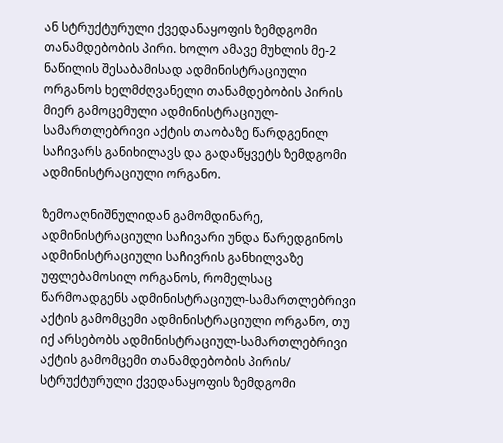ან სტრუქტურული ქვედანაყოფის ზემდგომი თანამდებობის პირი. ხოლო ამავე მუხლის მე-2 ნაწილის შესაბამისად ადმინისტრაციული ორგანოს ხელმძღვანელი თანამდებობის პირის მიერ გამოცემული ადმინისტრაციულ-სამართლებრივი აქტის თაობაზე წარდგენილ საჩივარს განიხილავს და გადაწყვეტს ზემდგომი ადმინისტრაციული ორგანო.

ზემოაღნიშნულიდან გამომდინარე, ადმინისტრაციული საჩივარი უნდა წარედგინოს ადმინისტრაციული საჩივრის განხილვაზე უფლებამოსილ ორგანოს, რომელსაც წარმოადგენს ადმინისტრაციულ-სამართლებრივი აქტის გამომცემი ადმინისტრაციული ორგანო, თუ იქ არსებობს ადმინისტრაციულ-სამართლებრივი აქტის გამომცემი თანამდებობის პირის/ სტრუქტურული ქვედანაყოფის ზემდგომი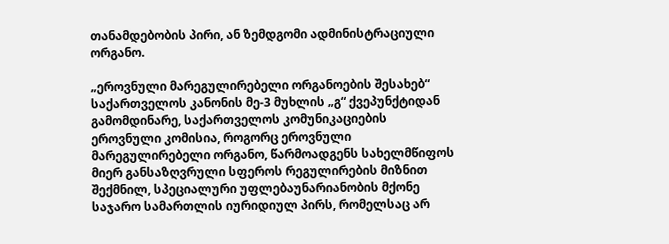თანამდებობის პირი, ან ზემდგომი ადმინისტრაციული ორგანო.

„ეროვნული მარეგულირებელი ორგანოების შესახებ“ საქართველოს კანონის მე-3 მუხლის „გ“ ქვეპუნქტიდან გამომდინარე, საქართველოს კომუნიკაციების ეროვნული კომისია, როგორც ეროვნული მარეგულირებელი ორგანო, წარმოადგენს სახელმწიფოს მიერ განსაზღვრული სფეროს რეგულირების მიზნით შექმნილ, სპეციალური უფლებაუნარიანობის მქონე საჯარო სამართლის იურიდიულ პირს, რომელსაც არ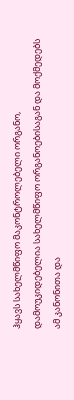ჰყავს სახელმწიფო მაკონტროლებელი ორგანო, დამოუკიდებელია სახელმწიფო ორგანოებისაგან და მოქმედებს ამ კანონითა და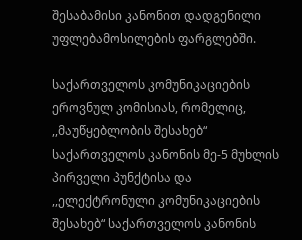შესაბამისი კანონით დადგენილი უფლებამოსილების ფარგლებში.

საქართველოს კომუნიკაციების ეროვნულ კომისიას, რომელიც, ,,მაუწყებლობის შესახებ“ საქართველოს კანონის მე-5 მუხლის პირველი პუნქტისა და ,,ელექტრონული კომუნიკაციების შესახებ“ საქართველოს კანონის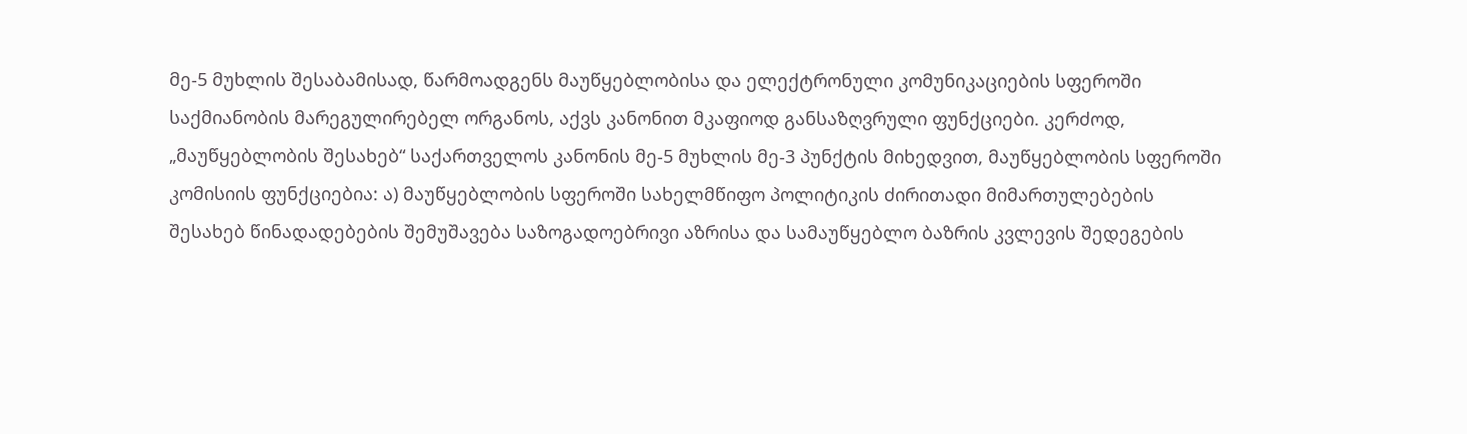მე-5 მუხლის შესაბამისად, წარმოადგენს მაუწყებლობისა და ელექტრონული კომუნიკაციების სფეროში საქმიანობის მარეგულირებელ ორგანოს, აქვს კანონით მკაფიოდ განსაზღვრული ფუნქციები. კერძოდ, „მაუწყებლობის შესახებ“ საქართველოს კანონის მე-5 მუხლის მე-3 პუნქტის მიხედვით, მაუწყებლობის სფეროში კომისიის ფუნქციებია: ა) მაუწყებლობის სფეროში სახელმწიფო პოლიტიკის ძირითადი მიმართულებების შესახებ წინადადებების შემუშავება საზოგადოებრივი აზრისა და სამაუწყებლო ბაზრის კვლევის შედეგების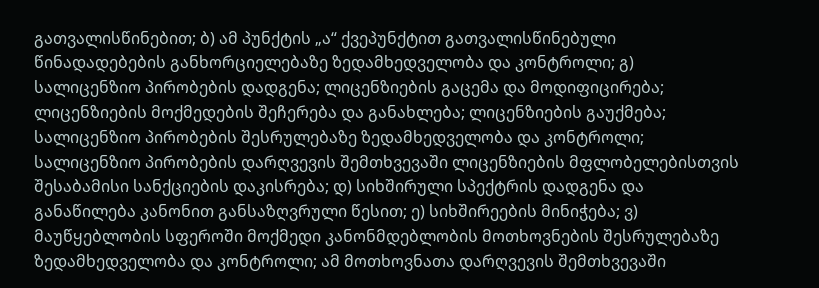გათვალისწინებით; ბ) ამ პუნქტის „ა“ ქვეპუნქტით გათვალისწინებული წინადადებების განხორციელებაზე ზედამხედველობა და კონტროლი; გ) სალიცენზიო პირობების დადგენა; ლიცენზიების გაცემა და მოდიფიცირება; ლიცენზიების მოქმედების შეჩერება და განახლება; ლიცენზიების გაუქმება; სალიცენზიო პირობების შესრულებაზე ზედამხედველობა და კონტროლი; სალიცენზიო პირობების დარღვევის შემთხვევაში ლიცენზიების მფლობელებისთვის შესაბამისი სანქციების დაკისრება; დ) სიხშირული სპექტრის დადგენა და განაწილება კანონით განსაზღვრული წესით; ე) სიხშირეების მინიჭება; ვ) მაუწყებლობის სფეროში მოქმედი კანონმდებლობის მოთხოვნების შესრულებაზე ზედამხედველობა და კონტროლი; ამ მოთხოვნათა დარღვევის შემთხვევაში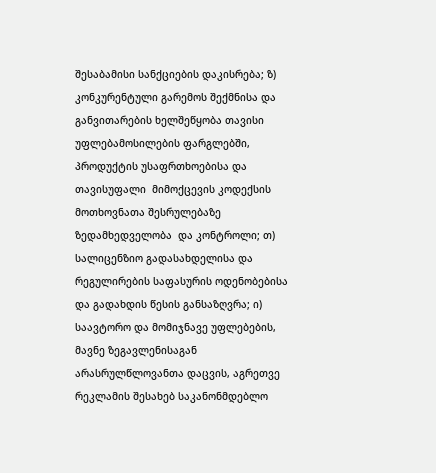შესაბამისი სანქციების დაკისრება; ზ) კონკურენტული გარემოს შექმნისა და განვითარების ხელშეწყობა თავისი უფლებამოსილების ფარგლებში, პროდუქტის უსაფრთხოებისა და თავისუფალი  მიმოქცევის კოდექსის  მოთხოვნათა შესრულებაზე  ზედამხედველობა  და კონტროლი; თ) სალიცენზიო გადასახდელისა და რეგულირების საფასურის ოდენობებისა და გადახდის წესის განსაზღვრა; ი) საავტორო და მომიჯნავე უფლებების, მავნე ზეგავლენისაგან არასრულწლოვანთა დაცვის, აგრეთვე რეკლამის შესახებ საკანონმდებლო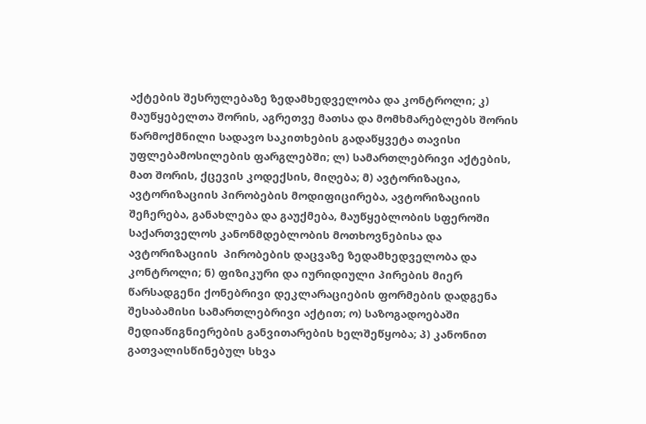აქტების შესრულებაზე ზედამხედველობა და კონტროლი; კ) მაუწყებელთა შორის, აგრეთვე მათსა და მომხმარებლებს შორის წარმოქმნილი სადავო საკითხების გადაწყვეტა თავისი უფლებამოსილების ფარგლებში; ლ) სამართლებრივი აქტების, მათ შორის, ქცევის კოდექსის, მიღება; მ) ავტორიზაცია, ავტორიზაციის პირობების მოდიფიცირება, ავტორიზაციის შეჩერება, განახლება და გაუქმება, მაუწყებლობის სფეროში საქართველოს კანონმდებლობის მოთხოვნებისა და ავტორიზაციის  პირობების დაცვაზე ზედამხედველობა და კონტროლი; ნ) ფიზიკური და იურიდიული პირების მიერ წარსადგენი ქონებრივი დეკლარაციების ფორმების დადგენა შესაბამისი სამართლებრივი აქტით; ო) საზოგადოებაში მედიაწიგნიერების განვითარების ხელშეწყობა; პ) კანონით გათვალისწინებულ სხვა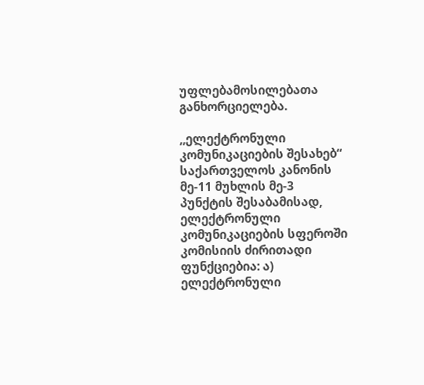უფლებამოსილებათა განხორციელება.

,,ელექტრონული კომუნიკაციების შესახებ“ საქართველოს კანონის მე-11 მუხლის მე-3 პუნქტის შესაბამისად, ელექტრონული კომუნიკაციების სფეროში კომისიის ძირითადი ფუნქციებია: ა) ელექტრონული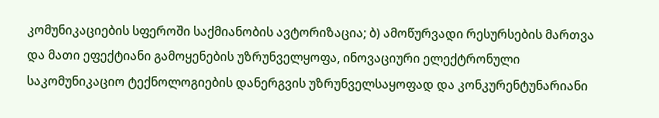კომუნიკაციების სფეროში საქმიანობის ავტორიზაცია; ბ) ამოწურვადი რესურსების მართვა და მათი ეფექტიანი გამოყენების უზრუნველყოფა, ინოვაციური ელექტრონული საკომუნიკაციო ტექნოლოგიების დანერგვის უზრუნველსაყოფად და კონკურენტუნარიანი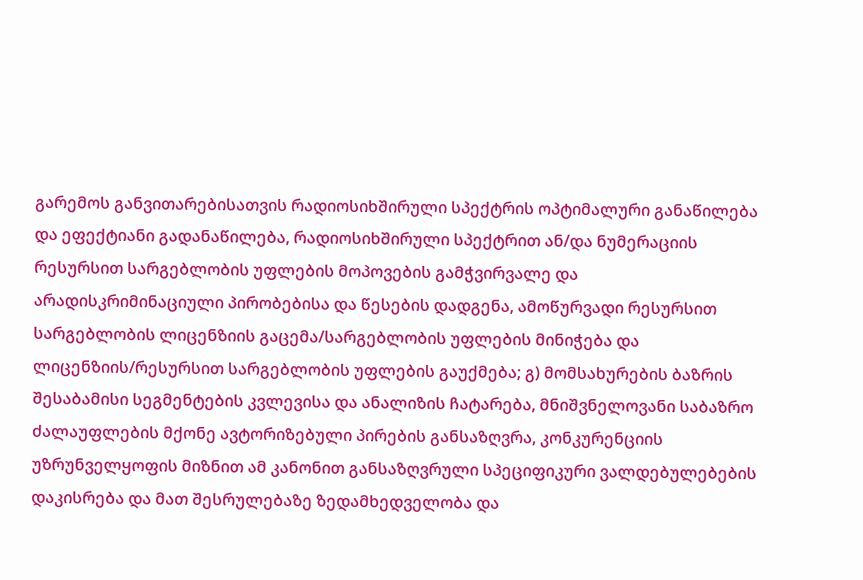გარემოს განვითარებისათვის რადიოსიხშირული სპექტრის ოპტიმალური განაწილება და ეფექტიანი გადანაწილება, რადიოსიხშირული სპექტრით ან/და ნუმერაციის რესურსით სარგებლობის უფლების მოპოვების გამჭვირვალე და არადისკრიმინაციული პირობებისა და წესების დადგენა, ამოწურვადი რესურსით სარგებლობის ლიცენზიის გაცემა/სარგებლობის უფლების მინიჭება და ლიცენზიის/რესურსით სარგებლობის უფლების გაუქმება; გ) მომსახურების ბაზრის შესაბამისი სეგმენტების კვლევისა და ანალიზის ჩატარება, მნიშვნელოვანი საბაზრო ძალაუფლების მქონე ავტორიზებული პირების განსაზღვრა, კონკურენციის უზრუნველყოფის მიზნით ამ კანონით განსაზღვრული სპეციფიკური ვალდებულებების დაკისრება და მათ შესრულებაზე ზედამხედველობა და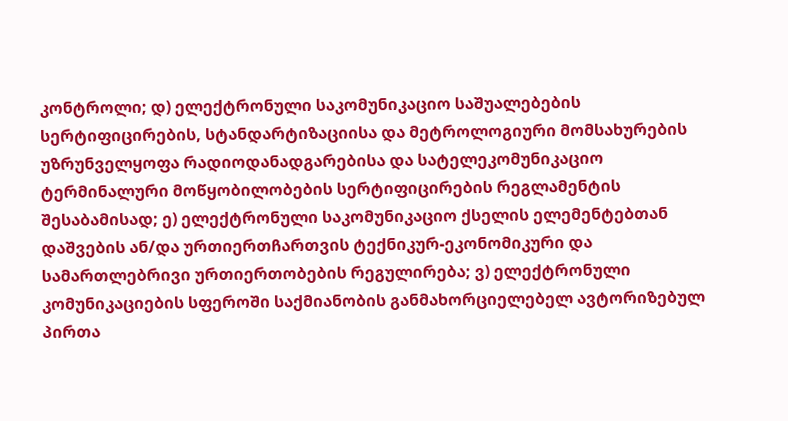კონტროლი; დ) ელექტრონული საკომუნიკაციო საშუალებების სერტიფიცირების, სტანდარტიზაციისა და მეტროლოგიური მომსახურების უზრუნველყოფა რადიოდანადგარებისა და სატელეკომუნიკაციო ტერმინალური მოწყობილობების სერტიფიცირების რეგლამენტის შესაბამისად; ე) ელექტრონული საკომუნიკაციო ქსელის ელემენტებთან დაშვების ან/და ურთიერთჩართვის ტექნიკურ-ეკონომიკური და სამართლებრივი ურთიერთობების რეგულირება; ვ) ელექტრონული კომუნიკაციების სფეროში საქმიანობის განმახორციელებელ ავტორიზებულ პირთა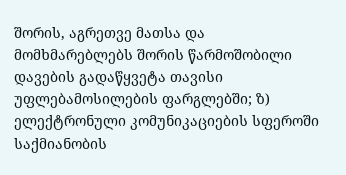შორის, აგრეთვე მათსა და მომხმარებლებს შორის წარმოშობილი დავების გადაწყვეტა თავისი უფლებამოსილების ფარგლებში; ზ) ელექტრონული კომუნიკაციების სფეროში საქმიანობის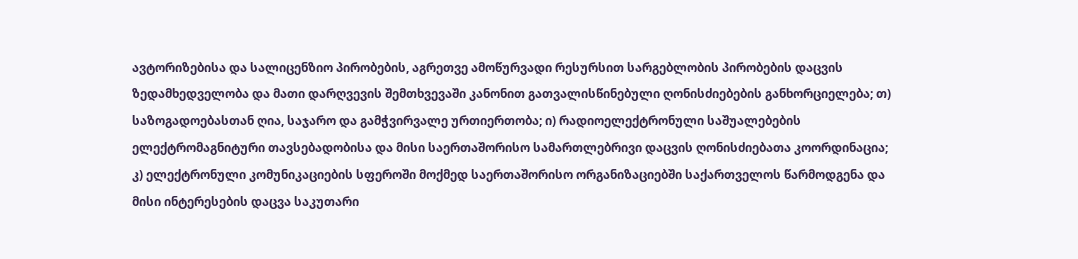ავტორიზებისა და სალიცენზიო პირობების, აგრეთვე ამოწურვადი რესურსით სარგებლობის პირობების დაცვის ზედამხედველობა და მათი დარღვევის შემთხვევაში კანონით გათვალისწინებული ღონისძიებების განხორციელება; თ) საზოგადოებასთან ღია, საჯარო და გამჭვირვალე ურთიერთობა; ი) რადიოელექტრონული საშუალებების ელექტრომაგნიტური თავსებადობისა და მისი საერთაშორისო სამართლებრივი დაცვის ღონისძიებათა კოორდინაცია; კ) ელექტრონული კომუნიკაციების სფეროში მოქმედ საერთაშორისო ორგანიზაციებში საქართველოს წარმოდგენა და მისი ინტერესების დაცვა საკუთარი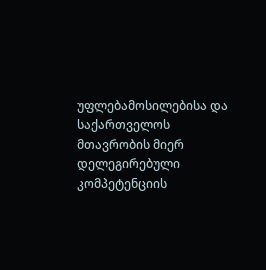უფლებამოსილებისა და საქართველოს მთავრობის მიერ დელეგირებული კომპეტენციის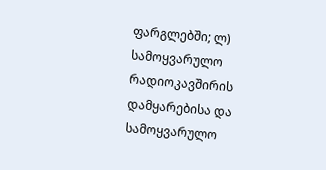ფარგლებში; ლ) სამოყვარულო რადიოკავშირის დამყარებისა და სამოყვარულო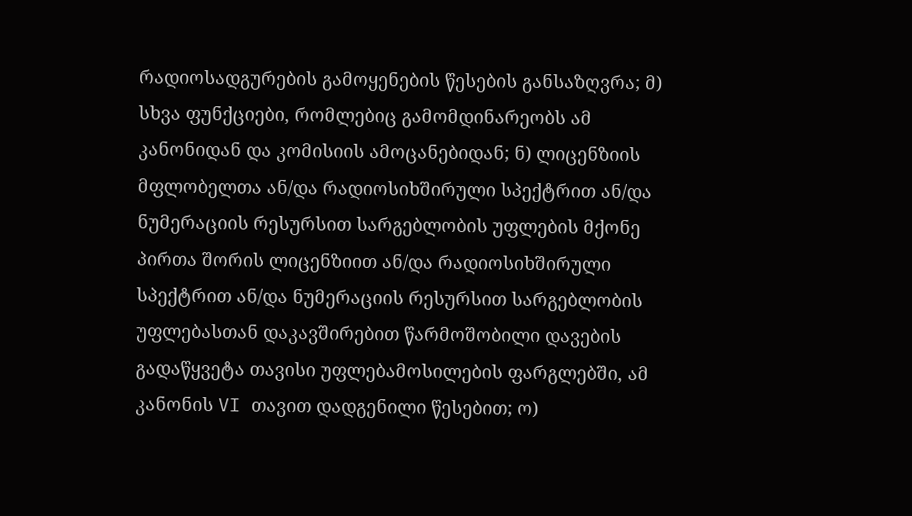რადიოსადგურების გამოყენების წესების განსაზღვრა; მ) სხვა ფუნქციები, რომლებიც გამომდინარეობს ამ კანონიდან და კომისიის ამოცანებიდან; ნ) ლიცენზიის მფლობელთა ან/და რადიოსიხშირული სპექტრით ან/და ნუმერაციის რესურსით სარგებლობის უფლების მქონე პირთა შორის ლიცენზიით ან/და რადიოსიხშირული სპექტრით ან/და ნუმერაციის რესურსით სარგებლობის უფლებასთან დაკავშირებით წარმოშობილი დავების გადაწყვეტა თავისი უფლებამოსილების ფარგლებში, ამ კანონის VI თავით დადგენილი წესებით; ო)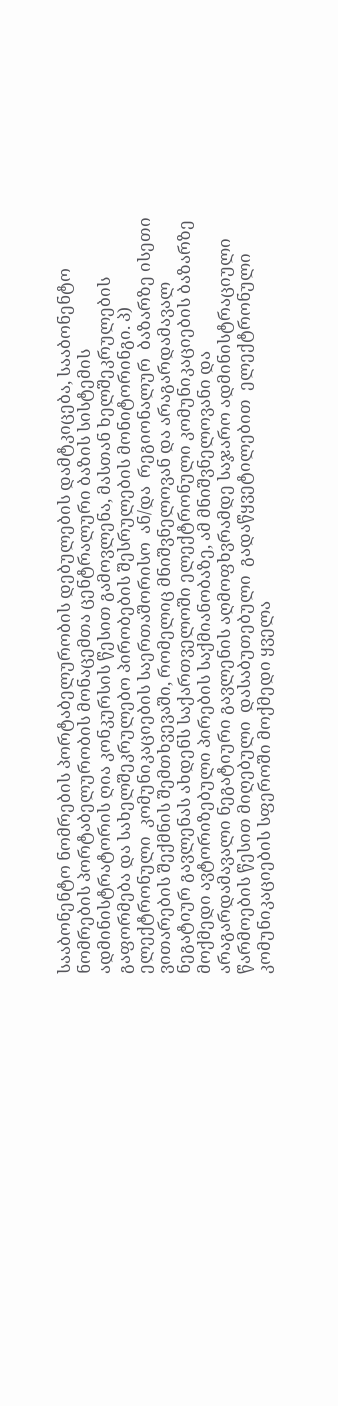სააბონენტო ნომრების პორტაბელურობის დებულების დამტკიცება, სააბონენტო ნომრების პორტაბელურობის მონაცემთა ცენტრალური ბაზის სისტემის ადმინისტრატორის ღია კონკურსის წესით გამოვლენა, მასთან ხელშეკრულების გაფორმება და სახელშეკრულებო პირობების შესრულების მონიტორინგი. პ) ელექტრონული  კომუნიკაციების საერთაშორისო  ან/და  რეგიონალურ  ბაზარზე ისეთი ვითარების შექმნის შემთხვევაში, რომელიც მნიშვნელოვან და არაგარდამავალ ნეგატიურ გავლენას ახდენს საქართველოში ელექტრონული კომუნიკაციების ბაზარზე მოქმედი ავტორიზებული პირების საქმიანობაზე, ამ მნიშვნელოვანი და არაგარდამავალი ნეგატიური გავლენის აღმოფხვრამდე საჯარო ადმინისტრაციული წარმოების წესით მიღებული  დასაბუთებული  გადაწყვეტილებით  ელექტრონული  კომუნიკაციების სფეროში მოქმედი ყველა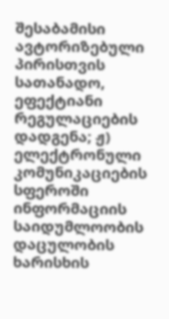შესაბამისი ავტორიზებული პირისთვის სათანადო, ეფექტიანი რეგულაციების დადგენა; ჟ) ელექტრონული კომუნიკაციების სფეროში ინფორმაციის საიდუმლოობის დაცულობის ხარისხის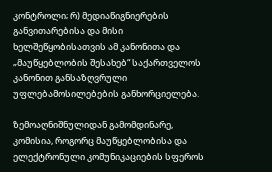კონტროლი; რ) მედიაწიგნიერების განვითარებისა და მისი ხელშეწყობისათვის ამ კანონითა და „მაუწყებლობის შესახებ“ საქართველოს კანონით განსაზღვრული უფლებამოსილებების განხორციელება.

ზემოაღნიშნულიდან გამომდინარე, კომისია, როგორც მაუწყებლობისა და ელექტრონული კომუნიკაციების სფეროს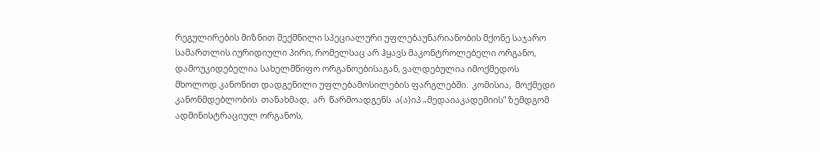რეგულირების მიზნით შექმნილი სპეციალური უფლებაუნარიანობის მქონე საჯარო სამართლის იურიდიული პირი, რომელსაც არ ჰყავს მაკონტროლებელი ორგანო, დამოუკიდებელია სახელმწიფო ორგანოებისაგან, ვალდებულია იმოქმედოს მხოლოდ კანონით დადგენილი უფლებამოსილების ფარგლებში.  კომისია,  მოქმედი კანონმდებლობის  თანახმად,  არ  წარმოადგენს  ა(ა)იპ „მედაიაკადემიის“ ზემდგომ ადმინისტრაციულ ორგანოს,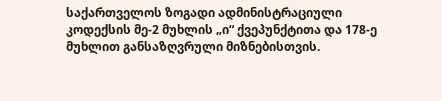საქართველოს ზოგადი ადმინისტრაციული კოდექსის მე-2 მუხლის „ი“ ქვეპუნქტითა და 178-ე მუხლით განსაზღვრული მიზნებისთვის.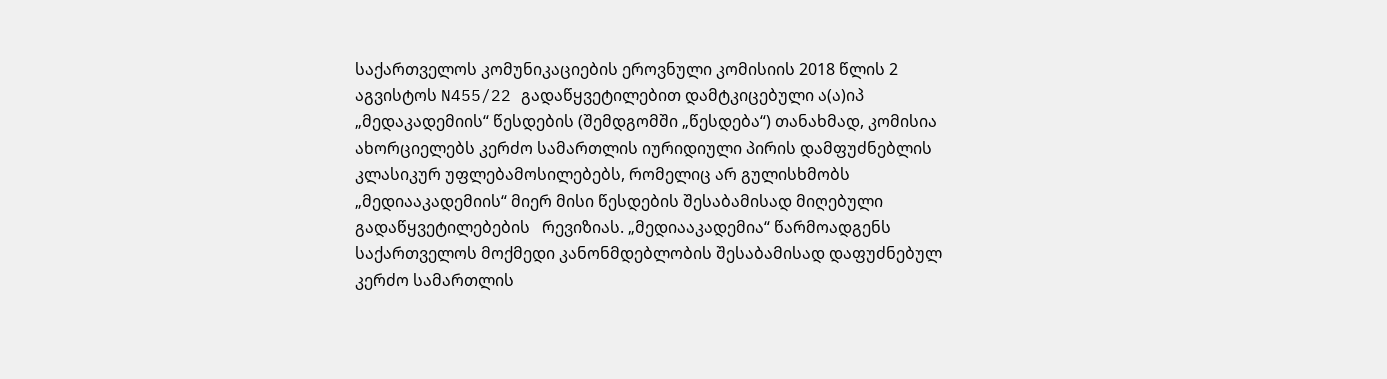საქართველოს კომუნიკაციების ეროვნული კომისიის 2018 წლის 2 აგვისტოს N455/22 გადაწყვეტილებით დამტკიცებული ა(ა)იპ „მედაკადემიის“ წესდების (შემდგომში „წესდება“) თანახმად, კომისია ახორციელებს კერძო სამართლის იურიდიული პირის დამფუძნებლის კლასიკურ უფლებამოსილებებს, რომელიც არ გულისხმობს „მედიააკადემიის“ მიერ მისი წესდების შესაბამისად მიღებული გადაწყვეტილებების   რევიზიას. „მედიააკადემია“ წარმოადგენს საქართველოს მოქმედი კანონმდებლობის შესაბამისად დაფუძნებულ კერძო სამართლის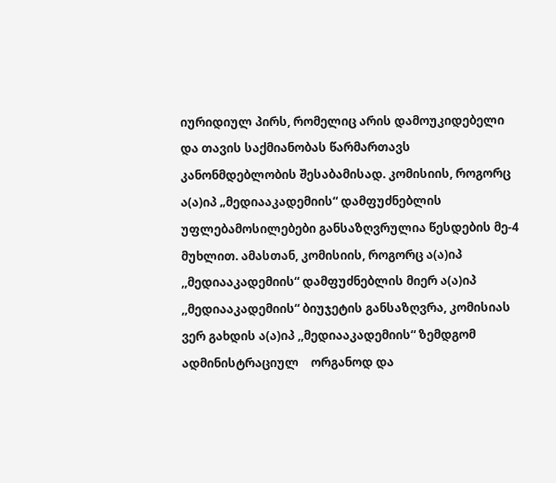იურიდიულ პირს, რომელიც არის დამოუკიდებელი და თავის საქმიანობას წარმართავს კანონმდებლობის შესაბამისად. კომისიის, როგორც ა(ა)იპ „მედიააკადემიის“ დამფუძნებლის უფლებამოსილებები განსაზღვრულია წესდების მე-4 მუხლით. ამასთან, კომისიის, როგორც ა(ა)იპ ,,მედიააკადემიის“ დამფუძნებლის მიერ ა(ა)იპ ,,მედიააკადემიის“ ბიუჯეტის განსაზღვრა, კომისიას ვერ გახდის ა(ა)იპ ,,მედიააკადემიის“ ზემდგომ ადმინისტრაციულ    ორგანოდ და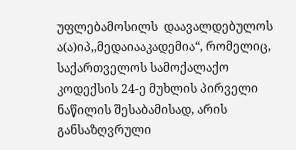უფლებამოსილს  დაავალდებულოს ა(ა)იპ,,მედაიააკადემია“, რომელიც, საქართველოს სამოქალაქო კოდექსის 24-ე მუხლის პირველი ნაწილის შესაბამისად, არის განსაზღვრული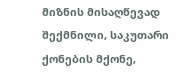მიზნის მისაღწევად შექმნილი, საკუთარი ქონების მქონე,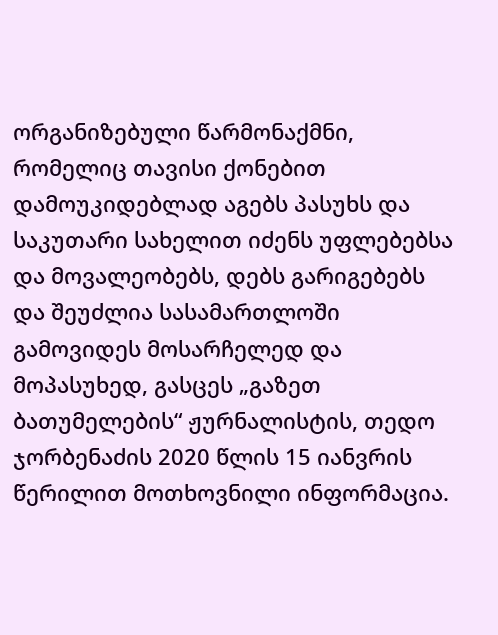ორგანიზებული წარმონაქმნი, რომელიც თავისი ქონებით დამოუკიდებლად აგებს პასუხს და საკუთარი სახელით იძენს უფლებებსა და მოვალეობებს, დებს გარიგებებს და შეუძლია სასამართლოში გამოვიდეს მოსარჩელედ და მოპასუხედ, გასცეს „გაზეთ ბათუმელების“ ჟურნალისტის, თედო ჯორბენაძის 2020 წლის 15 იანვრის წერილით მოთხოვნილი ინფორმაცია.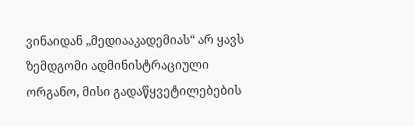ვინაიდან „მედიააკადემიას“ არ ყავს ზემდგომი ადმინისტრაციული ორგანო, მისი გადაწყვეტილებების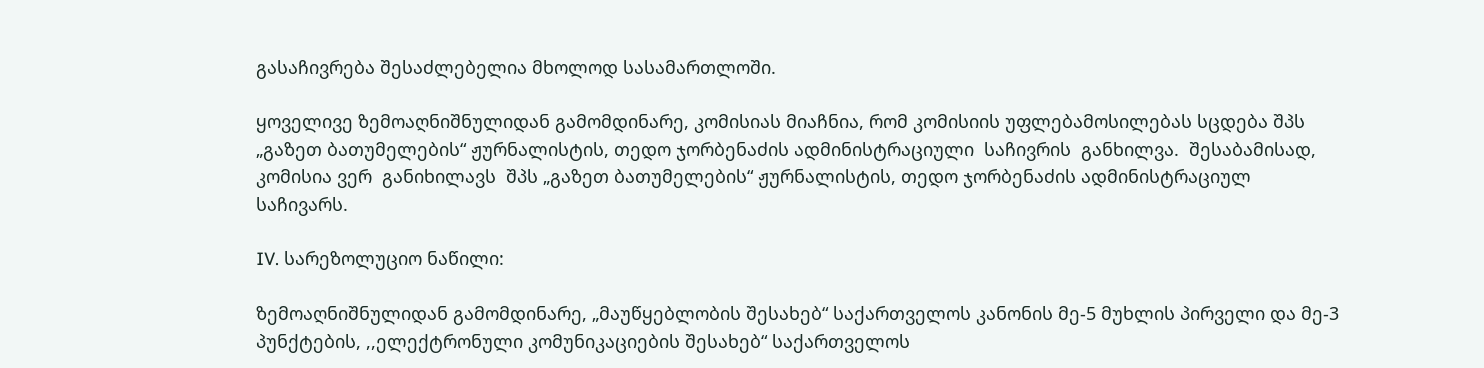გასაჩივრება შესაძლებელია მხოლოდ სასამართლოში.

ყოველივე ზემოაღნიშნულიდან გამომდინარე, კომისიას მიაჩნია, რომ კომისიის უფლებამოსილებას სცდება შპს „გაზეთ ბათუმელების“ ჟურნალისტის, თედო ჯორბენაძის ადმინისტრაციული  საჩივრის  განხილვა.  შესაბამისად,  კომისია ვერ  განიხილავს  შპს „გაზეთ ბათუმელების“ ჟურნალისტის, თედო ჯორბენაძის ადმინისტრაციულ საჩივარს.

IV. სარეზოლუციო ნაწილი:

ზემოაღნიშნულიდან გამომდინარე, „მაუწყებლობის შესახებ“ საქართველოს კანონის მე-5 მუხლის პირველი და მე-3 პუნქტების, ,,ელექტრონული კომუნიკაციების შესახებ“ საქართველოს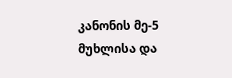კანონის მე-5 მუხლისა და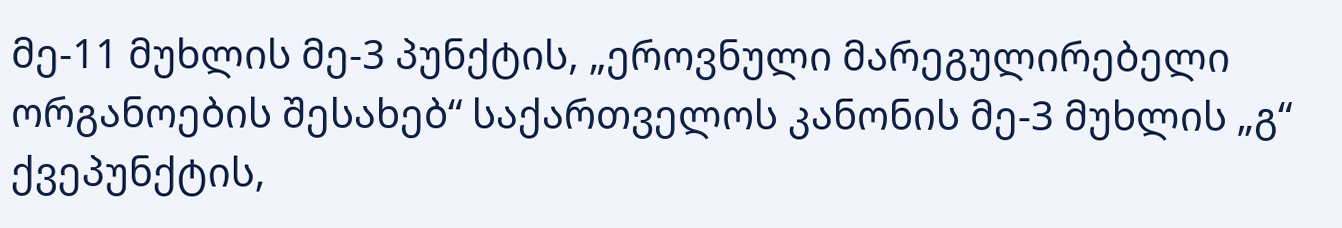მე-11 მუხლის მე-3 პუნქტის, „ეროვნული მარეგულირებელი ორგანოების შესახებ“ საქართველოს კანონის მე-3 მუხლის „გ“ ქვეპუნქტის,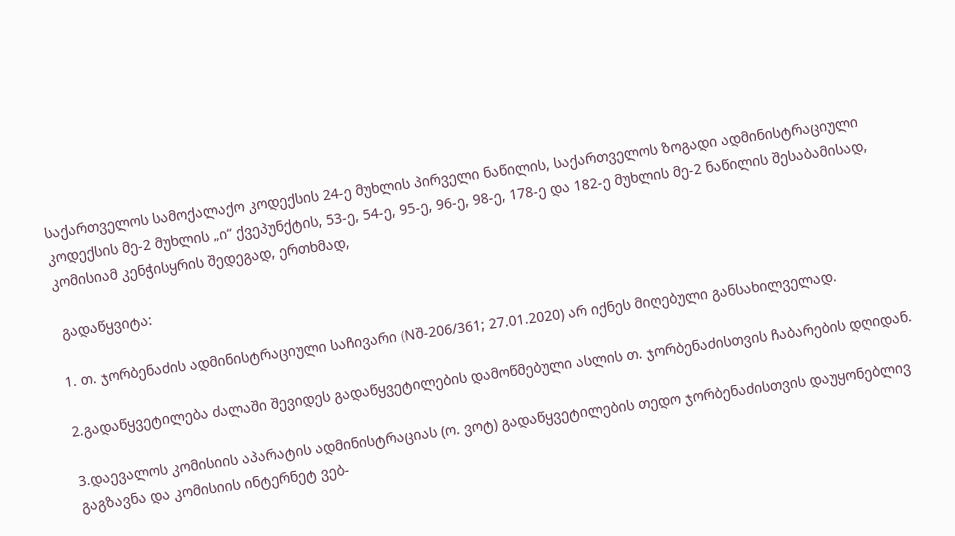საქართველოს სამოქალაქო კოდექსის 24-ე მუხლის პირველი ნაწილის, საქართველოს ზოგადი ადმინისტრაციული კოდექსის მე-2 მუხლის „ი“ ქვეპუნქტის, 53-ე, 54-ე, 95-ე, 96-ე, 98-ე, 178-ე და 182-ე მუხლის მე-2 ნაწილის შესაბამისად, კომისიამ კენჭისყრის შედეგად, ერთხმად,

 გადაწყვიტა:

1. თ. ჯორბენაძის ადმინისტრაციული საჩივარი (Nშ-206/361; 27.01.2020) არ იქნეს მიღებული განსახილველად.

2.გადაწყვეტილება ძალაში შევიდეს გადაწყვეტილების დამოწმებული ასლის თ. ჯორბენაძისთვის ჩაბარების დღიდან.

3.დაევალოს კომისიის აპარატის ადმინისტრაციას (ო. ვოტ) გადაწყვეტილების თედო ჯორბენაძისთვის დაუყონებლივ გაგზავნა და კომისიის ინტერნეტ ვებ-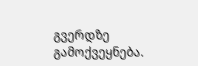გვერდზე გამოქვეყნება.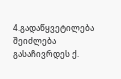4.გადაწყვეტილება შეიძლება გასაჩივრდეს ქ.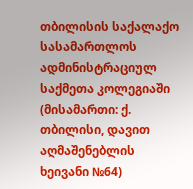თბილისის საქალაქო სასამართლოს ადმინისტრაციულ საქმეთა კოლეგიაში (მისამართი: ქ. თბილისი, დავით აღმაშენებლის ხეივანი №64)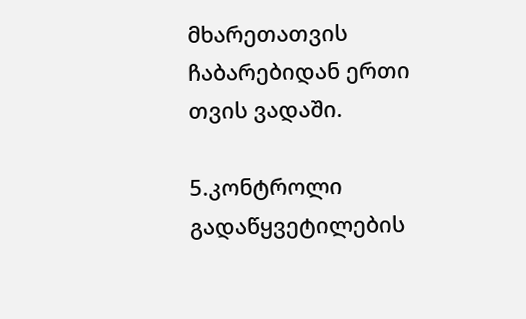მხარეთათვის ჩაბარებიდან ერთი თვის ვადაში.

5.კონტროლი გადაწყვეტილების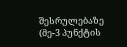შესრულებაზე (მე-3 პუნქტის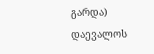გარდა) დაევალოს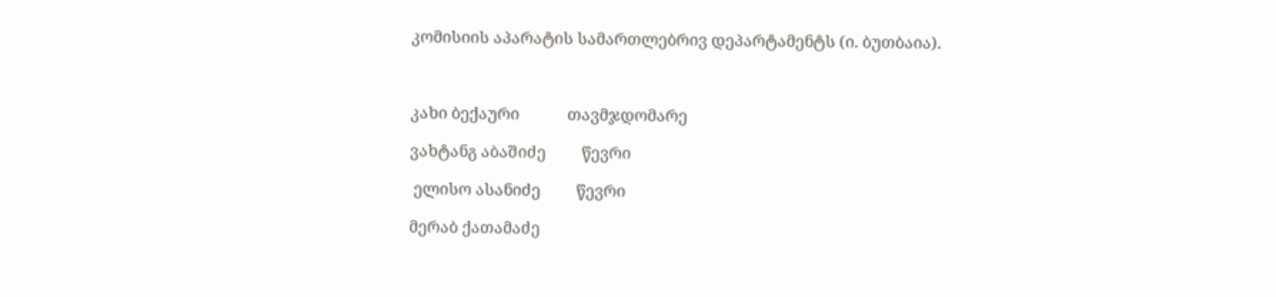კომისიის აპარატის სამართლებრივ დეპარტამენტს (ი. ბუთბაია).



კახი ბექაური            თავმჯდომარე

ვახტანგ აბაშიძე         წევრი

 ელისო ასანიძე         წევრი

მერაბ ქათამაძე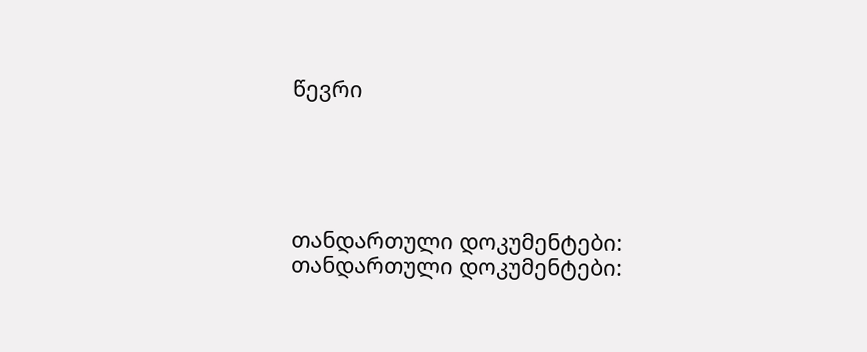წევრი





თანდართული დოკუმენტები:
თანდართული დოკუმენტები: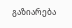გაზიარება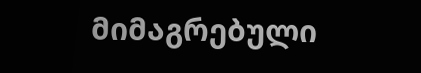მიმაგრებული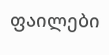ფაილები